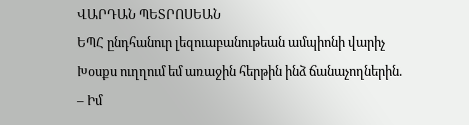ՎԱՐԴԱՆ ՊԵՏՐՈՍԵԱՆ
ԵՊՀ ընդհանուր լեզուաբանութեան ամպիոնի վարիչ
Խօսքս ուղղում եմ առաջին հերթին ինձ ճանաչողներին.
– Իմ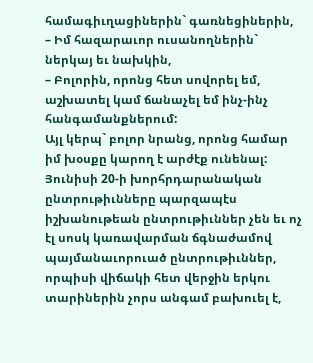համագիւղացիներին` գառնեցիներին,
– Իմ հազարաւոր ուսանողներին` ներկայ եւ նախկին,
– Բոլորին, որոնց հետ սովորել եմ, աշխատել կամ ճանաչել եմ ինչ-ինչ հանգամանքներում:
Այլ կերպ` բոլոր նրանց, որոնց համար իմ խօսքը կարող է արժէք ունենալ:
Յունիսի 20-ի խորհրդարանական ընտրութիւնները պարզապէս իշխանութեան ընտրութիւններ չեն եւ ոչ էլ սոսկ կառավարման ճգնաժամով պայմանաւորուած ընտրութիւններ, որպիսի վիճակի հետ վերջին երկու տարիներին չորս անգամ բախուել է,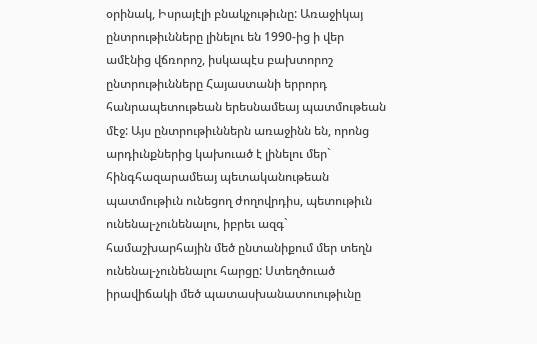օրինակ, Իսրայէլի բնակչութիւնը: Առաջիկայ ընտրութիւնները լինելու են 1990-ից ի վեր ամէնից վճռորոշ, իսկապէս բախտորոշ ընտրութիւնները Հայաստանի երրորդ հանրապետութեան երեսնամեայ պատմութեան մէջ: Այս ընտրութիւններն առաջինն են, որոնց արդիւնքներից կախուած է լինելու մեր` հինգհազարամեայ պետականութեան պատմութիւն ունեցող ժողովրդիս, պետութիւն ունենալ-չունենալու, իբրեւ ազգ` համաշխարհային մեծ ընտանիքում մեր տեղն ունենալ-չունենալու հարցը: Ստեղծուած իրավիճակի մեծ պատասխանատուութիւնը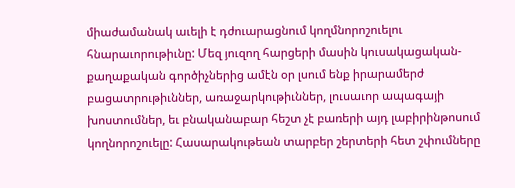միաժամանակ աւելի է դժուարացնում կողմնորոշուելու հնարաւորութիւնը: Մեզ յուզող հարցերի մասին կուսակացական-քաղաքական գործիչներից ամէն օր լսում ենք իրարամերժ բացատրութիւններ, առաջարկութիւններ, լուսաւոր ապագայի խոստումներ, եւ բնականաբար հեշտ չէ բառերի այդ լաբիրինթոսում կողնորոշուելը: Հասարակութեան տարբեր շերտերի հետ շփումները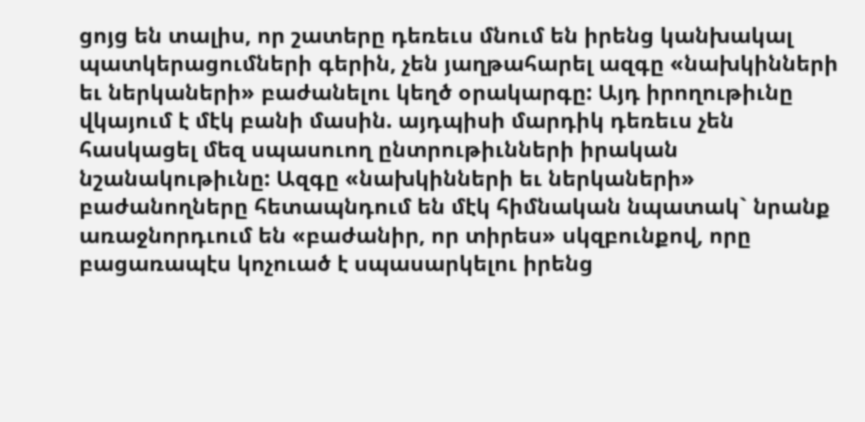ցոյց են տալիս, որ շատերը դեռեւս մնում են իրենց կանխակալ պատկերացումների գերին, չեն յաղթահարել ազգը «նախկինների եւ ներկաների» բաժանելու կեղծ օրակարգը: Այդ իրողութիւնը վկայում է մէկ բանի մասին. այդպիսի մարդիկ դեռեւս չեն հասկացել մեզ սպասուող ընտրութիւնների իրական նշանակութիւնը: Ազգը «նախկինների եւ ներկաների» բաժանողները հետապնդում են մէկ հիմնական նպատակ` նրանք առաջնորդւում են «բաժանիր, որ տիրես» սկզբունքով, որը բացառապէս կոչուած է սպասարկելու իրենց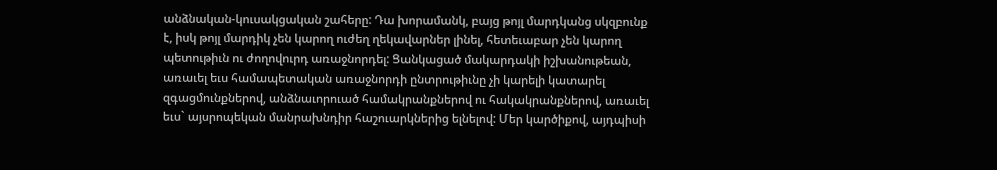անձնական-կուսակցական շահերը: Դա խորամանկ, բայց թոյլ մարդկանց սկզբունք է, իսկ թոյլ մարդիկ չեն կարող ուժեղ ղեկավարներ լինել, հետեւաբար չեն կարող պետութիւն ու ժողովուրդ առաջնորդել: Ցանկացած մակարդակի իշխանութեան, առաւել եւս համապետական առաջնորդի ընտրութիւնը չի կարելի կատարել զգացմունքներով, անձնաւորուած համակրանքներով ու հակակրանքներով, առաւել եւս` այսրոպեկան մանրախնդիր հաշուարկներից ելնելով: Մեր կարծիքով, այդպիսի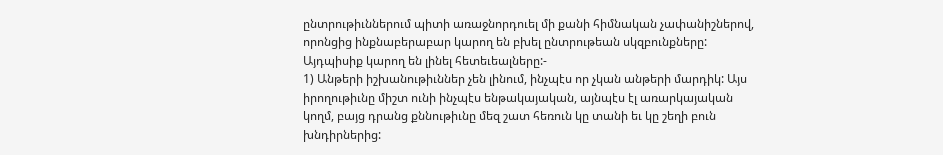ընտրութիւններում պիտի առաջնորդուել մի քանի հիմնական չափանիշներով, որոնցից ինքնաբերաբար կարող են բխել ընտրութեան սկզբունքները: Այդպիսիք կարող են լինել հետեւեալները:-
1) Անթերի իշխանութիւններ չեն լինում, ինչպէս որ չկան անթերի մարդիկ: Այս իրողութիւնը միշտ ունի ինչպէս ենթակայական, այնպէս էլ առարկայական կողմ, բայց դրանց քննութիւնը մեզ շատ հեռուն կը տանի եւ կը շեղի բուն խնդիրներից: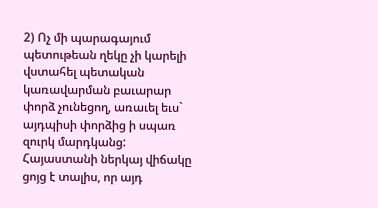2) Ոչ մի պարագայում պետութեան ղեկը չի կարելի վստահել պետական կառավարման բաւարար փորձ չունեցող, առաւել եւս` այդպիսի փորձից ի սպառ զուրկ մարդկանց: Հայաստանի ներկայ վիճակը ցոյց է տալիս, որ այդ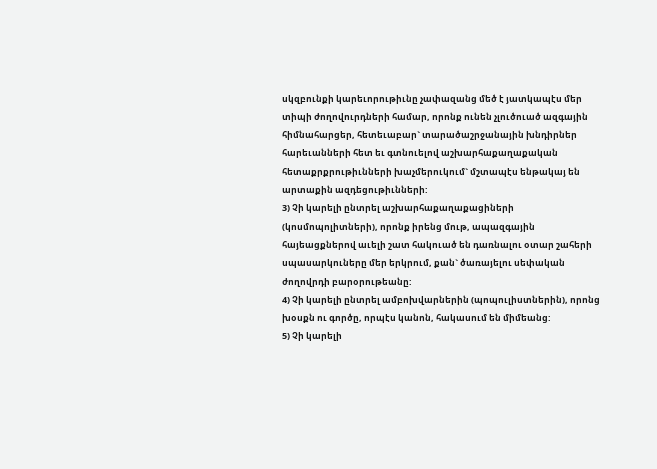սկզբունքի կարեւորութիւնը չափազանց մեծ է յատկապէս մեր տիպի ժողովուրդների համար, որոնք ունեն չլուծուած ազգային հիմնահարցեր, հետեւաբար` տարածաշրջանային խնդիրներ հարեւանների հետ եւ գտնուելով աշխարհաքաղաքական հետաքրքրութիւնների խաչմերուկում` մշտապէս ենթակայ են արտաքին ազդեցութիւնների:
3) Չի կարելի ընտրել աշխարհաքաղաքացիների (կոսմոպոլիտների), որոնք իրենց մութ, ապազգային հայեացքներով աւելի շատ հակուած են դառնալու օտար շահերի սպասարկուները մեր երկրում, քան` ծառայելու սեփական ժողովրդի բարօրութեանը:
4) Չի կարելի ընտրել ամբոխվարներին (պոպուլիստներին), որոնց խօսքն ու գործը, որպէս կանոն, հակասում են միմեանց:
5) Չի կարելի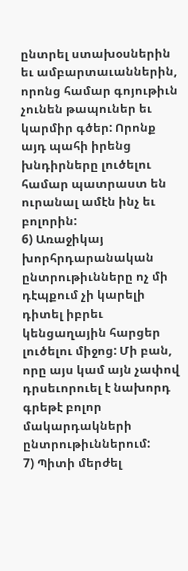ընտրել ստախօսներին եւ ամբարտաւաններին, որոնց համար գոյութիւն չունեն թապուներ եւ կարմիր գծեր: Որոնք այդ պահի իրենց խնդիրները լուծելու համար պատրաստ են ուրանալ ամէն ինչ եւ բոլորին:
6) Առաջիկայ խորհրդարանական ընտրութիւնները ոչ մի դէպքում չի կարելի դիտել իբրեւ կենցաղային հարցեր լուծելու միջոց: Մի բան, որը այս կամ այն չափով դրսեւորուել է նախորդ գրեթէ բոլոր մակարդակների ընտրութիւններում:
7) Պիտի մերժել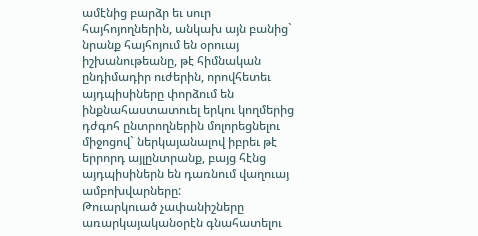ամէնից բարձր եւ սուր հայհոյողներին, անկախ այն բանից` նրանք հայհոյում են օրուայ իշխանութեանը, թէ հիմնական ընդիմադիր ուժերին, որովհետեւ այդպիսիները փորձում են ինքնահաստատուել երկու կողմերից դժգոհ ընտրողներին մոլորեցնելու միջոցով` ներկայանալով իբրեւ թէ երրորդ այլընտրանք, բայց հէնց այդպիսիներն են դառնում վաղուայ ամբոխվարները:
Թուարկուած չափանիշները առարկայականօրէն գնահատելու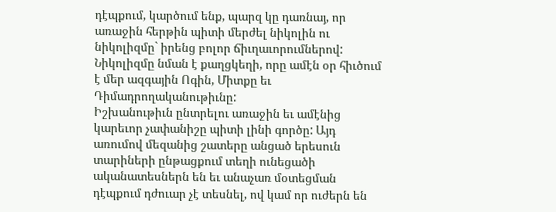դէպքում, կարծում ենք, պարզ կը դառնայ, որ առաջին հերթին պիտի մերժել նիկոլին ու նիկոլիզմը` իրենց բոլոր ճիւղաւորումներով: Նիկոլիզմը նման է քաղցկեղի, որը ամէն օր հիւծում է մեր ազգային Ոգին, Միտքը եւ Դիմադրողականութիւնը:
Իշխանութիւն ընտրելու առաջին եւ ամէնից կարեւոր չափանիշը պիտի լինի գործը: Այդ առումով մեզանից շատերը անցած երեսուն տարիների ընթացքում տեղի ունեցածի ականատեսներն են եւ անաչառ մօտեցման դէպքում դժուար չէ տեսնել, ով կամ որ ուժերն են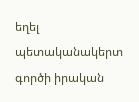եղել պետականակերտ գործի իրական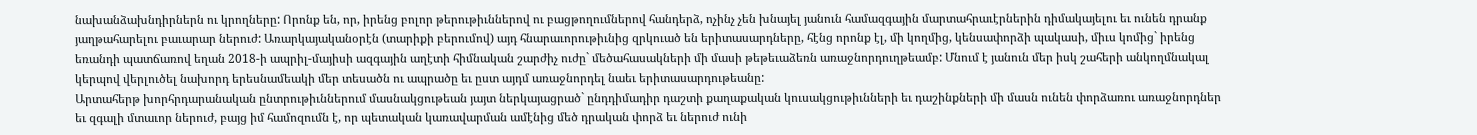նախանձախնդիրներն ու կրողները: Որոնք են, որ, իրենց բոլոր թերութիւններով ու բացթողումներով հանդերձ, ոչինչ չեն խնայել յանուն համազգային մարտահրաւէրներին դիմակայելու եւ ունեն դրանք յաղթահարելու բաւարար ներուժ: Առարկայականօրէն (տարիքի բերումով) այդ հնարաւորութիւնից զրկուած են երիտասարդները, հէնց որոնք էլ, մի կողմից, կենսափորձի պակասի, միւս կոմից` իրենց եռանդի պատճառով եղան 2018-ի ապրիլ-մայիսի ազգային աղէտի հիմնական շարժիչ ուժը` մեծահասակների մի մասի թեթեւաձեռն առաջնորդուղթեամբ: Մնում է յանուն մեր իսկ շահերի անկողմնակալ կերպով վերլուծել նախորդ երեսնամեակի մեր տեսածն ու ապրածը եւ ըստ այդմ առաջնորդել նաեւ երիտասարդութեանը:
Արտահերթ խորհրդարանական ընտրութիւններում մասնակցութեան յայտ ներկայացրած` ընդդիմադիր դաշտի քաղաքական կուսակցութիւնների եւ դաշինքների մի մասն ունեն փորձառու առաջնորդներ եւ զգալի մտաւոր ներուժ, բայց իմ համոզումն է, որ պետական կառավարման ամէնից մեծ դրական փորձ եւ ներուժ ունի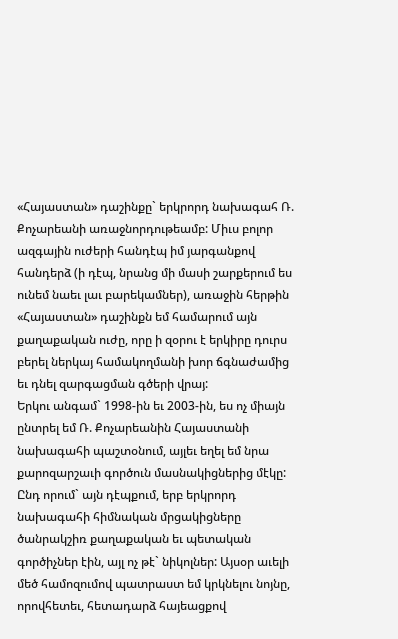«Հայաստան» դաշինքը` երկրորդ նախագահ Ռ. Քոչարեանի առաջնորդութեամբ: Միւս բոլոր ազգային ուժերի հանդէպ իմ յարգանքով հանդերձ (ի դէպ, նրանց մի մասի շարքերում ես ունեմ նաեւ լաւ բարեկամներ), առաջին հերթին «Հայաստան» դաշինքն եմ համարում այն քաղաքական ուժը, որը ի զօրու է երկիրը դուրս բերել ներկայ համակողմանի խոր ճգնաժամից եւ դնել զարգացման գծերի վրայ:
Երկու անգամ` 1998-ին եւ 2003-ին, ես ոչ միայն ընտրել եմ Ռ. Քոչարեանին Հայաստանի նախագահի պաշտօնում, այլեւ եղել եմ նրա քարոզարշաւի գործուն մասնակիցներից մէկը: Ընդ որում` այն դէպքում, երբ երկրորդ նախագահի հիմնական մրցակիցները ծանրակշիռ քաղաքական եւ պետական գործիչներ էին, այլ ոչ թէ` նիկոլներ: Այսօր աւելի մեծ համոզումով պատրաստ եմ կրկնելու նոյնը, որովհետեւ, հետադարձ հայեացքով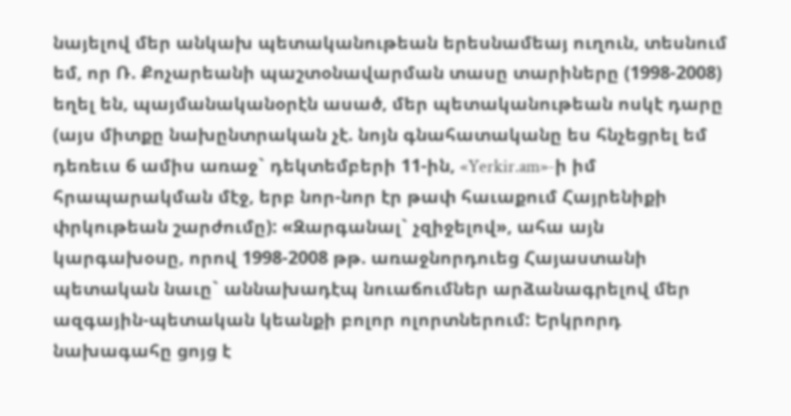նայելով մեր անկախ պետականութեան երեսնամեայ ուղուն, տեսնում եմ, որ Ռ. Քոչարեանի պաշտօնավարման տասը տարիները (1998-2008) եղել են, պայմանականօրէն ասած, մեր պետականութեան ոսկէ դարը (այս միտքը նախընտրական չէ. նոյն գնահատականը ես հնչեցրել եմ դեռեւս 6 ամիս առաջ` դեկտեմբերի 11-ին, «Yerkir.am»-ի իմ հրապարակման մէջ, երբ նոր-նոր էր թափ հաւաքում Հայրենիքի փրկութեան շարժումը): «Զարգանալ` չզիջելով», ահա այն կարգախօսը, որով 1998-2008 թթ. առաջնորդուեց Հայաստանի պետական նաւը` աննախադէպ նուաճումներ արձանագրելով մեր ազգային-պետական կեանքի բոլոր ոլորտներում: Երկրորդ նախագահը ցոյց է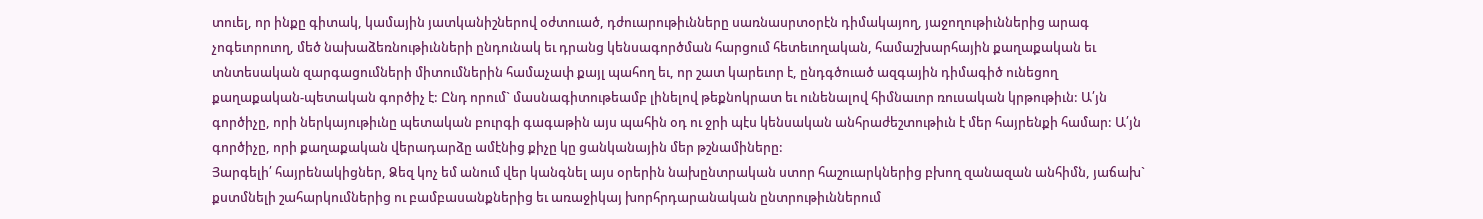տուել, որ ինքը գիտակ, կամային յատկանիշներով օժտուած, դժուարութիւնները սառնասրտօրէն դիմակայող, յաջողութիւններից արագ չոգեւորուող, մեծ նախաձեռնութիւնների ընդունակ եւ դրանց կենսագործման հարցում հետեւողական, համաշխարհային քաղաքական եւ տնտեսական զարգացումների միտումներին համաչափ քայլ պահող եւ, որ շատ կարեւոր է, ընդգծուած ազգային դիմագիծ ունեցող քաղաքական-պետական գործիչ է: Ընդ որում` մասնագիտութեամբ լինելով թեքնոկրատ եւ ունենալով հիմնաւոր ռուսական կրթութիւն: Ա՛յն գործիչը, որի ներկայութիւնը պետական բուրգի գագաթին այս պահին օդ ու ջրի պէս կենսական անհրաժեշտութիւն է մեր հայրենքի համար: Ա՛յն գործիչը, որի քաղաքական վերադարձը ամէնից քիչը կը ցանկանային մեր թշնամիները:
Յարգելի՛ հայրենակիցներ, Ձեզ կոչ եմ անում վեր կանգնել այս օրերին նախընտրական ստոր հաշուարկներից բխող զանազան անհիմն, յաճախ` քստմնելի շահարկումներից ու բամբասանքներից եւ առաջիկայ խորհրդարանական ընտրութիւններում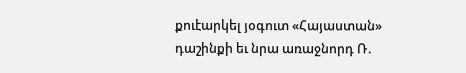քուէարկել յօգուտ «Հայաստան» դաշինքի եւ նրա առաջնորդ Ռ.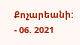Քոչարեանի:
- 06. 2021